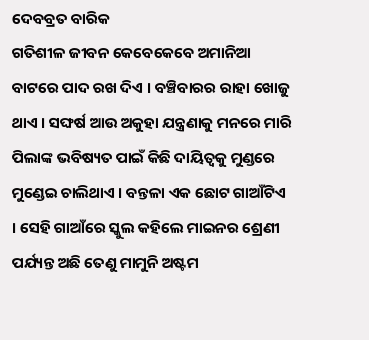ଦେବବ୍ରତ ବାରିକ
ଗତିଶୀଳ ଜୀବନ କେବେକେବେ ଅମାନିଆ ବାଟରେ ପାଦ ରଖ ଦିଏ । ବଞ୍ଚିବାରର ରାହା ଖୋଜୁ ଥାଏ । ସଙ୍ଘର୍ଷ ଆଉ ଅକୁହା ଯନ୍ତ୍ରଣାକୁ ମନରେ ମାରି ପିଲାଙ୍କ ଭବିଷ୍ୟତ ପାଇଁ କିଛି ଦାୟିତ୍ଵକୁ ମୁଣ୍ଡରେ ମୁଣ୍ଡେଇ ଚାଲିଥାଏ । ବନ୍ତଳା ଏକ ଛୋଟ ଗାଆଁଟିଏ । ସେହି ଗାଆଁରେ ସ୍କୁଲ କହିଲେ ମାଇନର ଶ୍ରେଣୀ ପର୍ଯ୍ୟନ୍ତ ଅଛି ତେଣୁ ମାମୁନି ଅଷ୍ଟମ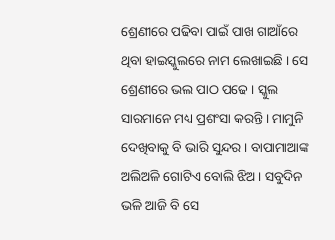ଶ୍ରେଣୀରେ ପଢିବା ପାଇଁ ପାଖ ଗାଆଁରେ ଥିବା ହାଇସ୍କୁଲରେ ନାମ ଲେଖାଇଛି । ସେ ଶ୍ରେଣୀରେ ଭଲ ପାଠ ପଢେ । ସ୍କୁଲ ସାରମାନେ ମଧ୍ୟ ପ୍ରଶଂସା କରନ୍ତି । ମାମୁନି ଦେଖିବାକୁ ବି ଭାରି ସୁନ୍ଦର । ବାପାମାଆଙ୍କ ଅଲିଅଳି ଗୋଟିଏ ବୋଲି ଝିଅ । ସବୁଦିନ ଭଳି ଆଜି ବି ସେ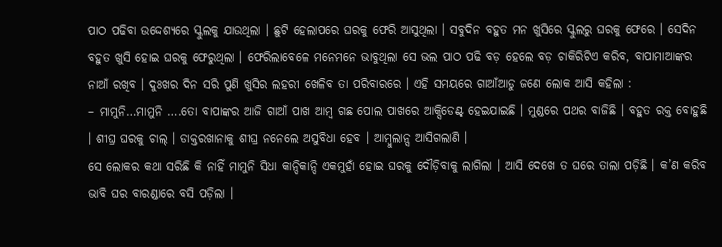ପାଠ ପଢିବା ଉଦ୍ଦେଶ୍ୟରେ ସ୍କୁଲକୁ ଯାଉଥିଲା । ଛୁଟି ହେଲାପରେ ଘରକୁ ଫେରି ଆସୁଥିଲା । ସବୁଦିନ ବହୁତ ମନ ଖୁସିରେ ସ୍କୁଲରୁ ଘରକୁ ଫେରେ । ସେଦିନ ବହୁତ ଖୁସି ହୋଇ ଘରକୁ ଫେରୁଥିଲା । ଫେରିଲାବେଳେ ମନେମନେ ଭାବୁଥିଲା ସେ ଭଲ ପାଠ ପଢି ବଡ଼ ହେଲେ ବଡ଼ ଚାକିରିଟିଏ କରିବ, ବାପାମାଆଙ୍କର ନାଆଁ ରଖିବ । ଦୁଃଖର ଦିନ ସରି ପୁଣି ଖୁସିର ଲହରୀ ଖେଳିବ ତା ପରିବାରରେ । ଏହି ସମୟରେ ଗାଆଁଆଡୁ ଜଣେ ଲୋକ ଆସି କହିଲା :
– ମାମୁନି…ମାମୁନି ….ତୋ ବାପାଙ୍କର ଆଜି ଗାଆଁ ପାଖ ଆମ୍ବ ଗଛ ପୋଲ ପାଖରେ ଆକ୍ସିଡେଣ୍ଟ୍ ହେଇଯାଇଛି । ମୁଣ୍ଡରେ ପଥର ବାଜିଛି । ବହୁତ ରକ୍ତ ବୋହୁଛି । ଶୀଘ୍ର ଘରକୁ ଚାଲ୍ । ଡାକ୍ତରଖାନାକୁ ଶୀଘ୍ର ନନେଲେ ଅସୁବିଧା ହେବ । ଆମ୍ବୁଲାନ୍ସ ଆସିଗଲାଣି ।
ସେ ଲୋକର କଥା ସରିଛି କି ନାହିଁ ମାମୁନି ସିଧା କାନ୍ଦିକାନ୍ଦି ଏକମୁହାଁ ହୋଇ ଘରକୁ ଦୌଡ଼ିବାକୁ ଲାଗିଲା । ଆସି ଦେଖେ ତ ଘରେ ତାଲା ପଡ଼ିଛି । କ’ଣ କରିବ ଭାବି ଘର ବାରଣ୍ଡାରେ ବସି ପଡ଼ିଲା ।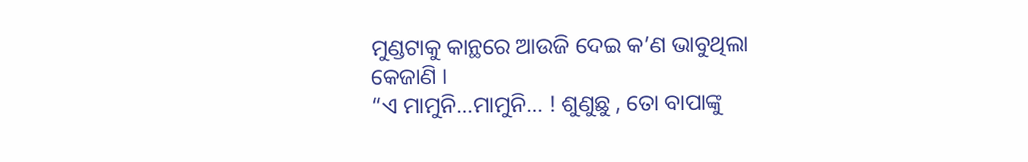ମୁଣ୍ଡଟାକୁ କାନ୍ଥରେ ଆଉଜି ଦେଇ କ’ଣ ଭାବୁଥିଲା କେଜାଣି ।
“ଏ ମାମୁନି…ମାମୁନି… ! ଶୁଣୁଛୁ , ତୋ ବାପାଙ୍କୁ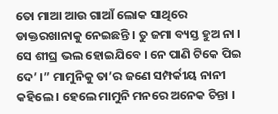ତୋ ମାଆ ଆଉ ଗାଆଁ ଲୋକ ସାଥିରେ ଡାକ୍ତରଖାନାକୁ ନେଇଛନ୍ତି । ତୁ ଜମା ବ୍ୟସ୍ତ ହୁଅ ନା । ସେ ଶୀଘ୍ର ଭଲ ହୋଇଯିବେ । ନେ ପାଣି ଟିକେ ପିଇ ଦେ’ ।” ମାମୁନିକୁ ତା’ର ଜଣେ ସମ୍ପର୍କୀୟ ନାନୀ କହିଲେ । ହେଲେ ମାମୁନି ମନରେ ଅନେକ ଚିନ୍ତା ।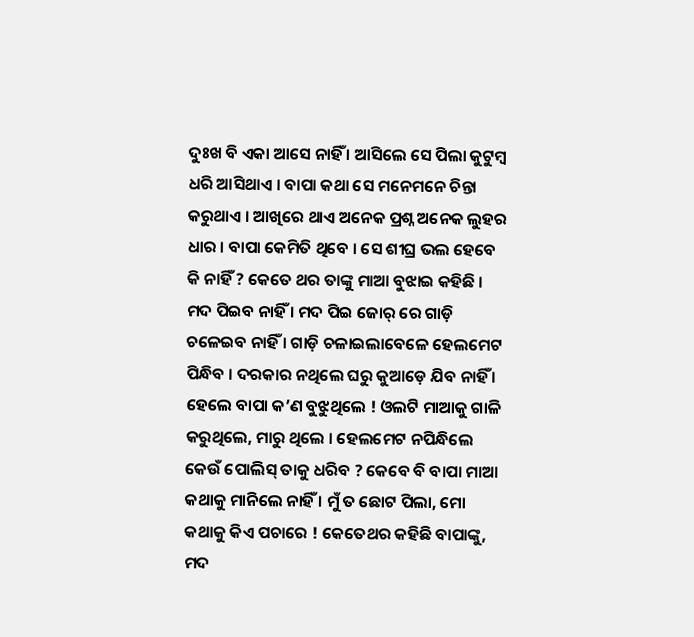ଦୁଃଖ ବି ଏକା ଆସେ ନାହିଁ । ଆସିଲେ ସେ ପିଲା କୁଟୁମ୍ବ ଧରି ଆସିଥାଏ । ବାପା କଥା ସେ ମନେମନେ ଚିନ୍ତା କରୁଥାଏ । ଆଖିରେ ଥାଏ ଅନେକ ପ୍ରଶ୍ନ ଅନେକ ଲୁହର ଧାର । ବାପା କେମିତି ଥିବେ । ସେ ଶୀଘ୍ର ଭଲ ହେବେ କି ନାହିଁ ? କେତେ ଥର ତାଙ୍କୁ ମାଆ ବୁଝାଇ କହିଛି । ମଦ ପିଇବ ନାହିଁ । ମଦ ପିଇ ଜୋର୍ ରେ ଗାଡ଼ି ଚଳେଇବ ନାହିଁ । ଗାଡ଼ି ଚଳାଇଲାବେଳେ ହେଲମେଟ ପିନ୍ଧିବ । ଦରକାର ନଥିଲେ ଘରୁ କୁଆଡ଼େ ଯିବ ନାହିଁ । ହେଲେ ବାପା କ’ଣ ବୁଝୁଥିଲେ ! ଓଲଟି ମାଆକୁ ଗାଳି କରୁଥିଲେ, ମାରୁ ଥିଲେ । ହେଲମେଟ ନପିନ୍ଧିଲେ କେଉଁ ପୋଲିସ୍ ତାକୁ ଧରିବ ? କେବେ ବି ବାପା ମାଆ କଥାକୁ ମାନିଲେ ନାହିଁ । ମୁଁ ତ ଛୋଟ ପିଲା, ମୋ କଥାକୁ କିଏ ପଚାରେ ! କେତେଥର କହିଛି ବାପାଙ୍କୁ, ମଦ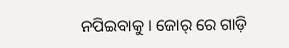ନପିଇବାକୁ । ଜୋର୍ ରେ ଗାଡ଼ି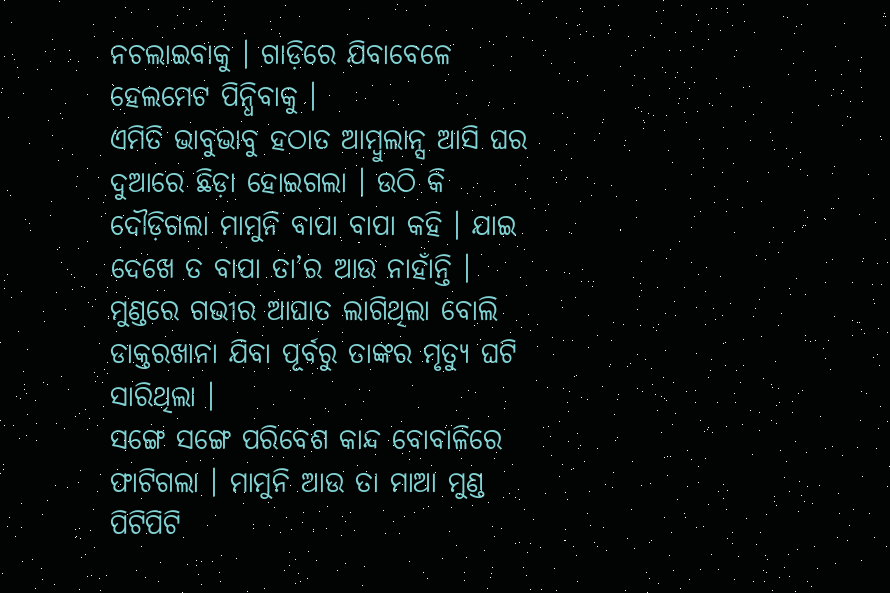ନଚଲାଇବାକୁ । ଗାଡ଼ିରେ ଯିବାବେଳେ ହେଲମେଟ ପିନ୍ଧିବାକୁ ।
ଏମିତି ଭାବୁଭାବୁ ହଠାତ ଆମ୍ବୁଲାନ୍ସ ଆସି ଘର ଦୁଆରେ ଛିଡ଼ା ହୋଇଗଲା । ଉଠି କି ଦୌଡ଼ିଗଲା ମାମୁନି ବାପା ବାପା କହି । ଯାଇ ଦେଖେ ତ ବାପା ତା’ର ଆଉ ନାହାଁନ୍ତି । ମୁଣ୍ଡରେ ଗଭୀର ଆଘାତ ଲାଗିଥିଲା ବୋଲି ଡାକ୍ତରଖାନା ଯିବା ପୂର୍ବରୁ ତାଙ୍କର ମୃତ୍ୟୁ ଘଟି ସାରିଥିଲା ।
ସଙ୍ଗେ ସଙ୍ଗେ ପରିବେଶ କାନ୍ଦ ବୋବାଳିରେ ଫାଟିଗଲା । ମାମୁନି ଆଉ ତା ମାଆ ମୁଣ୍ଡ ପିଟିପିଟି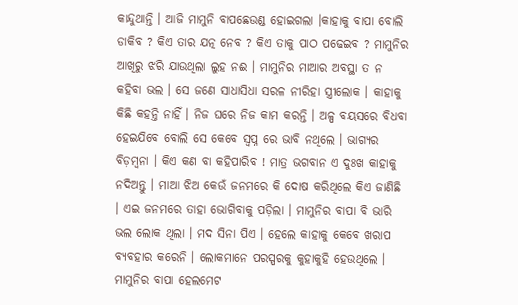କାନ୍ଦୁଥାନ୍ତି । ଆଜି ମାମୁନି ବାପଛେଉଣ୍ଡ ହୋଇଗଲା ।କାହାକୁ ବାପା ବୋଲି ଡାକିବ ? କିଏ ତାର ଯତ୍ନ ନେବ ? କିଏ ତାକୁ ପାଠ ପଢେଇବ ? ମାମୁନିର ଆଖିରୁ ଝରି ଯାଉଥିଲା ଲୁହ ନଈ । ମାମୁନିର ମାଆର ଅବସ୍ଥା ତ ନ କହିବା ଭଲ । ସେ ଜଣେ ସାଧାସିଧା ସରଳ ନୀରିହା ସ୍ତ୍ରୀଲୋକ । କାହାକୁ କିଛି କହନ୍ତି ନାହିଁ । ନିଜ ଘରେ ନିଜ କାମ କରନ୍ତି । ଅଳ୍ପ ବୟସରେ ବିଧବା ହେଇଯିବେ ବୋଲି ସେ କେବେ ସ୍ୱପ୍ନ ରେ ଭାବି ନଥିଲେ । ଭାଗ୍ୟର ବିଡ଼ମ୍ବନା । କିଏ କଣ ବା କହିପାରିବ ! ମାତ୍ର ଭଗବାନ ଏ ଦୁଃଖ କାହାକୁ ନଦିଅନ୍ତୁ । ମାଆ ଝିଅ କେଉଁ ଜନମରେ କି ଦୋଷ କରିଥିଲେ କିଏ ଜାଣିଛି । ଏଇ ଜନମରେ ତାହା ଭୋଗିବାକୁ ପଡ଼ିଲା । ମାମୁନିର ବାପା ବି ଭାରି ଭଲ ଲୋକ ଥିଲା । ମଦ ସିନା ପିଏ । ହେଲେ କାହାକୁ କେବେ ଖରାପ ବ୍ୟବହାର କରେନି । ଲୋକମାନେ ପରସ୍ପରକୁ କୁହାକୁହି ହେଉଥିଲେ ।
ମାମୁନିର ବାପା ହେଲମେଟ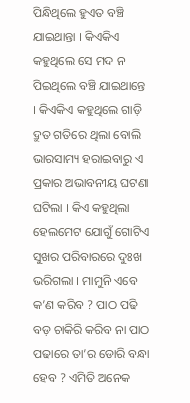ପିନ୍ଧିଥିଲେ ହୁଏତ ବଞ୍ଚି ଯାଇଥାନ୍ତା । କିଏକିଏ କହୁଥିଲେ ସେ ମଦ ନ ପିଇଥିଲେ ବଞ୍ଚି ଯାଇଥାନ୍ତେ । କିଏକିଏ କହୁଥିଲେ ଗାଡ଼ି ଦ୍ରୁତ ଗତିରେ ଥିଲା ବୋଲି ଭାରସାମ୍ୟ ହରାଇବାରୁ ଏ ପ୍ରକାର ଅଭାବନୀୟ ଘଟଣା ଘଟିଲା । କିଏ କହୁଥିଲା ହେଲମେଟ ଯୋଗୁଁ ଗୋଟିଏ ସୁଖର ପରିବାରରେ ଦୁଃଖ ଭରିଗଲା । ମାମୁନି ଏବେ କ’ଣ କରିବ ? ପାଠ ପଢି ବଡ଼ ଚାକିରି କରିବ ନା ପାଠ ପଢାରେ ତା’ର ଡୋରି ବନ୍ଧା ହେବ ? ଏମିତି ଅନେକ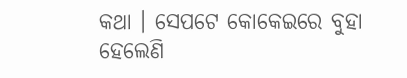କଥା । ସେପଟେ କୋକେଇରେ ବୁହା ହେଲେଣି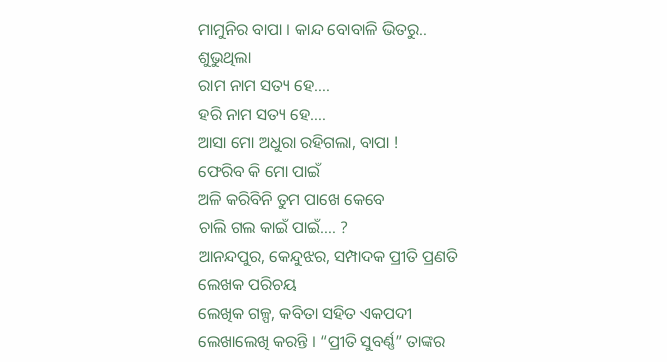ମାମୁନିର ବାପା । କାନ୍ଦ ବୋବାଳି ଭିତରୁ.. ଶୁଭୁଥିଲା
ରାମ ନାମ ସତ୍ୟ ହେ….
ହରି ନାମ ସତ୍ୟ ହେ….
ଆସା ମୋ ଅଧୁରା ରହିଗଲା, ବାପା !
ଫେରିବ କି ମୋ ପାଇଁ
ଅଳି କରିବିନି ତୁମ ପାଖେ କେବେ
ଚାଲି ଗଲ କାଇଁ ପାଇଁ…. ?
ଆନନ୍ଦପୁର, କେନ୍ଦୁଝର, ସମ୍ପାଦକ ପ୍ରୀତି ପ୍ରଣତି
ଲେଖକ ପରିଚୟ
ଲେଖିକ ଗଳ୍ପ, କବିତା ସହିତ ଏକପଦୀ ଲେଖାଲେଖି କରନ୍ତି । “ପ୍ରୀତି ସୁବର୍ଣ୍ଣ” ତାଙ୍କର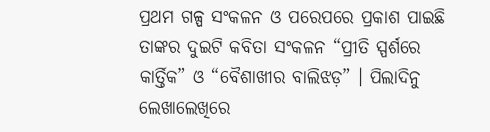ପ୍ରଥମ ଗଳ୍ପ ସଂକଳନ ଓ ପରେପରେ ପ୍ରକାଶ ପାଇଛି ତାଙ୍କର ଦୁଇଟି କବିତା ସଂକଳନ “ପ୍ରୀତି ସ୍ପର୍ଶରେ କାର୍ତ୍ତିକ” ଓ “ବୈଶାଖୀର ବାଲିଝଡ଼” । ପିଲାଦିନୁ ଲେଖାଲେଖିରେ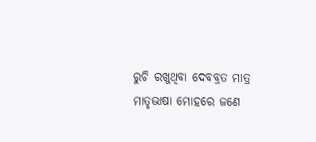ରୁଚି ରଖୁଥିବା ଦେବବ୍ରତ ମାତ୍ର ମାତୃଭାଷା ମୋହରେ ଜଣେ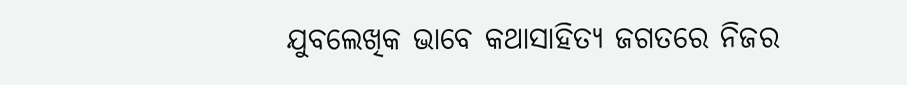ଯୁବଲେଖିକ ଭାବେ କଥାସାହିତ୍ୟ ଜଗତରେ ନିଜର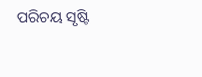ପରିଚୟ ସୃଷ୍ଟି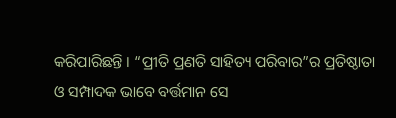କରିପାରିଛନ୍ତି । “ପ୍ରୀତି ପ୍ରଣତି ସାହିତ୍ୟ ପରିବାର”ର ପ୍ରତିଷ୍ଠାତା ଓ ସମ୍ପାଦକ ଭାବେ ବର୍ତ୍ତମାନ ସେ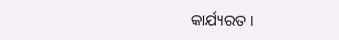କାର୍ଯ୍ୟରତ ।